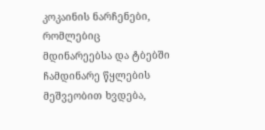კოკაინის ნარჩენები, რომლებიც მდინარეებსა და ტბებში ჩამდინარე წყლების მეშვეობით ხვდება,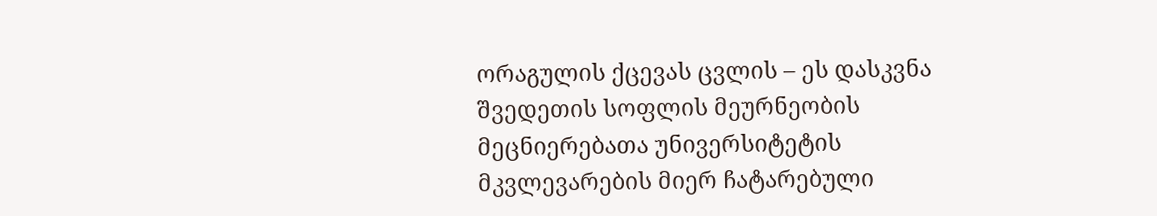ორაგულის ქცევას ცვლის – ეს დასკვნა შვედეთის სოფლის მეურნეობის მეცნიერებათა უნივერსიტეტის მკვლევარების მიერ ჩატარებული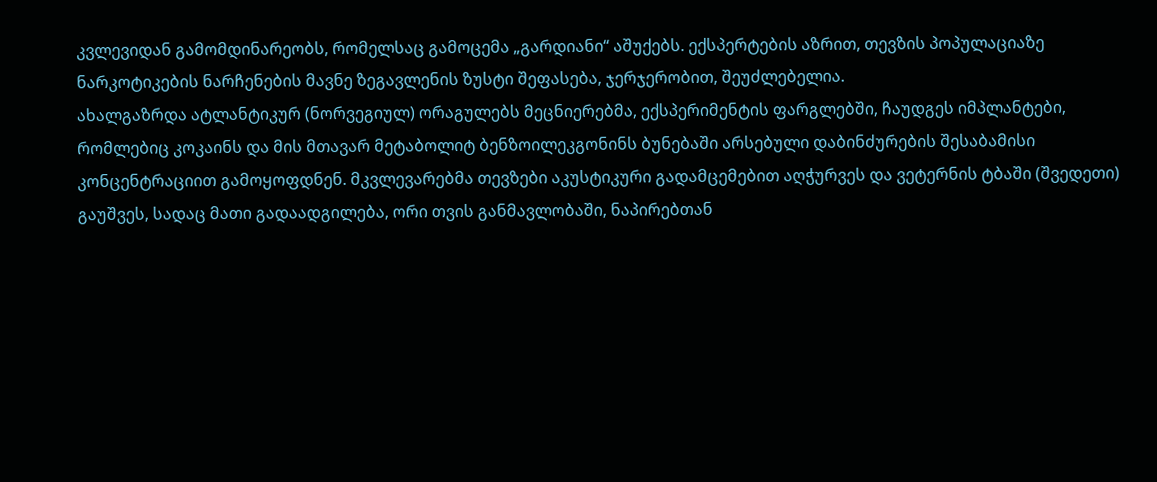კვლევიდან გამომდინარეობს, რომელსაც გამოცემა „გარდიანი“ აშუქებს. ექსპერტების აზრით, თევზის პოპულაციაზე ნარკოტიკების ნარჩენების მავნე ზეგავლენის ზუსტი შეფასება, ჯერჯერობით, შეუძლებელია.
ახალგაზრდა ატლანტიკურ (ნორვეგიულ) ორაგულებს მეცნიერებმა, ექსპერიმენტის ფარგლებში, ჩაუდგეს იმპლანტები, რომლებიც კოკაინს და მის მთავარ მეტაბოლიტ ბენზოილეკგონინს ბუნებაში არსებული დაბინძურების შესაბამისი კონცენტრაციით გამოყოფდნენ. მკვლევარებმა თევზები აკუსტიკური გადამცემებით აღჭურვეს და ვეტერნის ტბაში (შვედეთი) გაუშვეს, სადაც მათი გადაადგილება, ორი თვის განმავლობაში, ნაპირებთან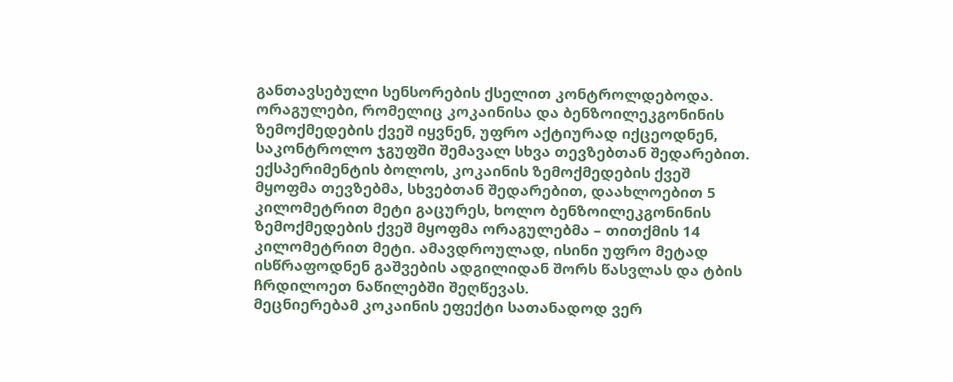განთავსებული სენსორების ქსელით კონტროლდებოდა.
ორაგულები, რომელიც კოკაინისა და ბენზოილეკგონინის ზემოქმედების ქვეშ იყვნენ, უფრო აქტიურად იქცეოდნენ, საკონტროლო ჯგუფში შემავალ სხვა თევზებთან შედარებით. ექსპერიმენტის ბოლოს, კოკაინის ზემოქმედების ქვეშ მყოფმა თევზებმა, სხვებთან შედარებით, დაახლოებით 5 კილომეტრით მეტი გაცურეს, ხოლო ბენზოილეკგონინის ზემოქმედების ქვეშ მყოფმა ორაგულებმა – თითქმის 14 კილომეტრით მეტი. ამავდროულად, ისინი უფრო მეტად ისწრაფოდნენ გაშვების ადგილიდან შორს წასვლას და ტბის ჩრდილოეთ ნაწილებში შეღწევას.
მეცნიერებამ კოკაინის ეფექტი სათანადოდ ვერ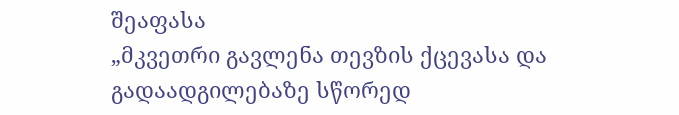შეაფასა
„მკვეთრი გავლენა თევზის ქცევასა და გადაადგილებაზე სწორედ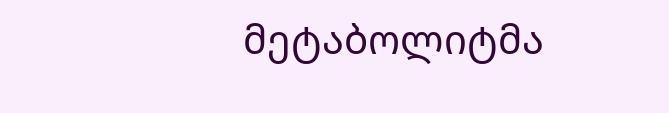მეტაბოლიტმა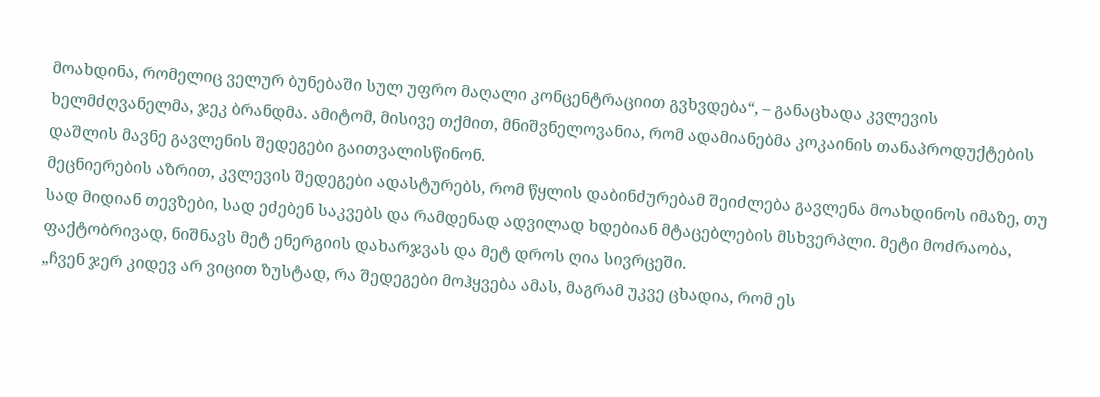მოახდინა, რომელიც ველურ ბუნებაში სულ უფრო მაღალი კონცენტრაციით გვხვდება“, – განაცხადა კვლევის ხელმძღვანელმა, ჯეკ ბრანდმა. ამიტომ, მისივე თქმით, მნიშვნელოვანია, რომ ადამიანებმა კოკაინის თანაპროდუქტების დაშლის მავნე გავლენის შედეგები გაითვალისწინონ.
მეცნიერების აზრით, კვლევის შედეგები ადასტურებს, რომ წყლის დაბინძურებამ შეიძლება გავლენა მოახდინოს იმაზე, თუ სად მიდიან თევზები, სად ეძებენ საკვებს და რამდენად ადვილად ხდებიან მტაცებლების მსხვერპლი. მეტი მოძრაობა, ფაქტობრივად, ნიშნავს მეტ ენერგიის დახარჯვას და მეტ დროს ღია სივრცეში.
„ჩვენ ჯერ კიდევ არ ვიცით ზუსტად, რა შედეგები მოჰყვება ამას, მაგრამ უკვე ცხადია, რომ ეს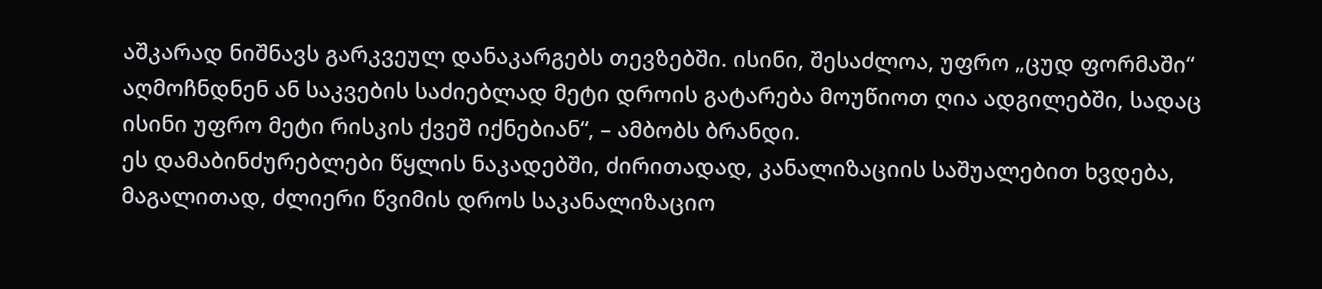აშკარად ნიშნავს გარკვეულ დანაკარგებს თევზებში. ისინი, შესაძლოა, უფრო „ცუდ ფორმაში“ აღმოჩნდნენ ან საკვების საძიებლად მეტი დროის გატარება მოუწიოთ ღია ადგილებში, სადაც ისინი უფრო მეტი რისკის ქვეშ იქნებიან“, – ამბობს ბრანდი.
ეს დამაბინძურებლები წყლის ნაკადებში, ძირითადად, კანალიზაციის საშუალებით ხვდება, მაგალითად, ძლიერი წვიმის დროს საკანალიზაციო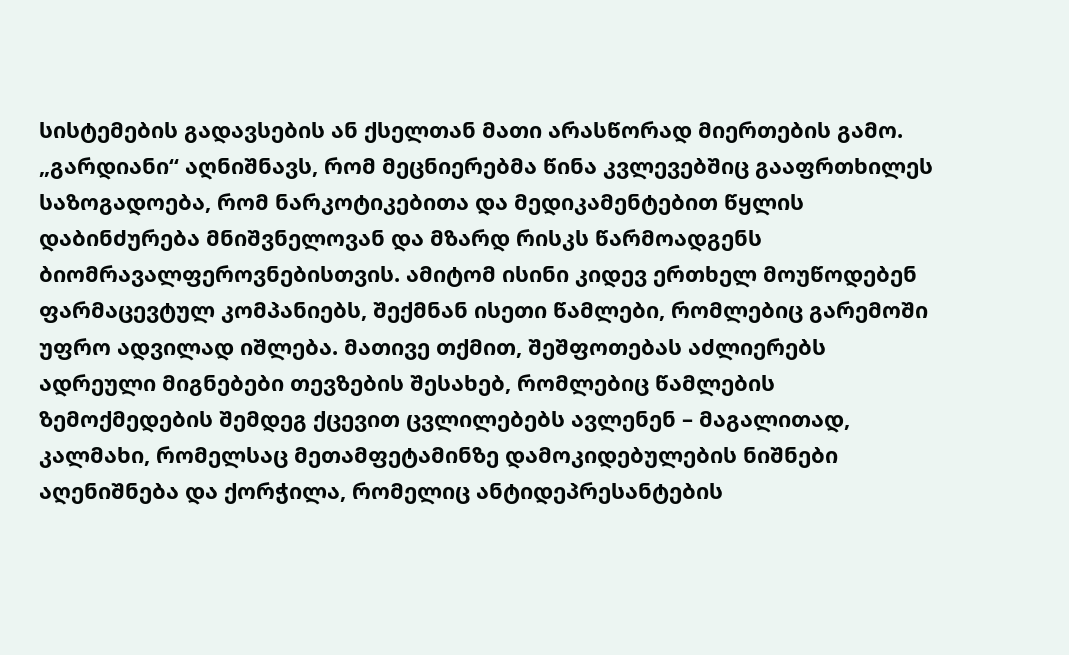სისტემების გადავსების ან ქსელთან მათი არასწორად მიერთების გამო.
„გარდიანი“ აღნიშნავს, რომ მეცნიერებმა წინა კვლევებშიც გააფრთხილეს საზოგადოება, რომ ნარკოტიკებითა და მედიკამენტებით წყლის დაბინძურება მნიშვნელოვან და მზარდ რისკს წარმოადგენს ბიომრავალფეროვნებისთვის. ამიტომ ისინი კიდევ ერთხელ მოუწოდებენ ფარმაცევტულ კომპანიებს, შექმნან ისეთი წამლები, რომლებიც გარემოში უფრო ადვილად იშლება. მათივე თქმით, შეშფოთებას აძლიერებს ადრეული მიგნებები თევზების შესახებ, რომლებიც წამლების ზემოქმედების შემდეგ ქცევით ცვლილებებს ავლენენ – მაგალითად, კალმახი, რომელსაც მეთამფეტამინზე დამოკიდებულების ნიშნები აღენიშნება და ქორჭილა, რომელიც ანტიდეპრესანტების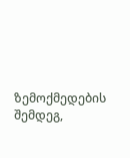ზემოქმედების შემდეგ,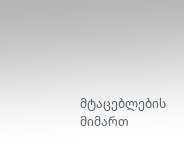მტაცებლების მიმართ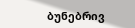ბუნებრივ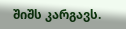შიშს კარგავს.